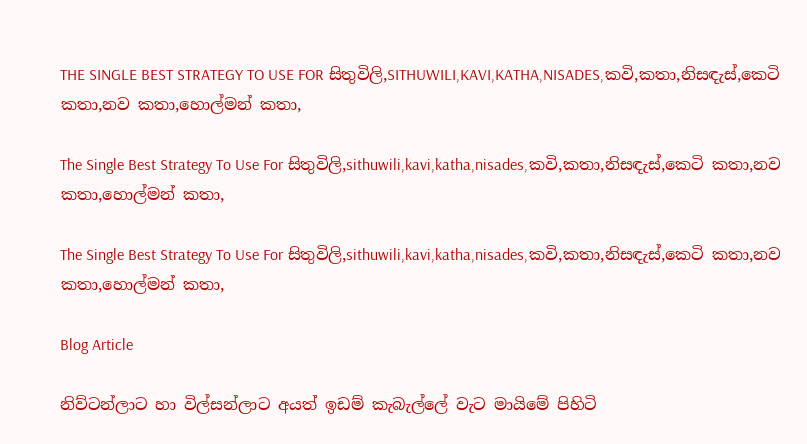THE SINGLE BEST STRATEGY TO USE FOR සිතුවිලි,SITHUWILI,KAVI,KATHA,NISADES,කවි,කතා,නිසඳැස්,කෙටි කතා,නව කතා,හොල්මන් කතා,

The Single Best Strategy To Use For සිතුවිලි,sithuwili,kavi,katha,nisades,කවි,කතා,නිසඳැස්,කෙටි කතා,නව කතා,හොල්මන් කතා,

The Single Best Strategy To Use For සිතුවිලි,sithuwili,kavi,katha,nisades,කවි,කතා,නිසඳැස්,කෙටි කතා,නව කතා,හොල්මන් කතා,

Blog Article

නිව්ටන්ලාට හා විල්සන්ලාට අයත් ඉඩම් කැබැල්ලේ වැට මායිමේ පිහිටි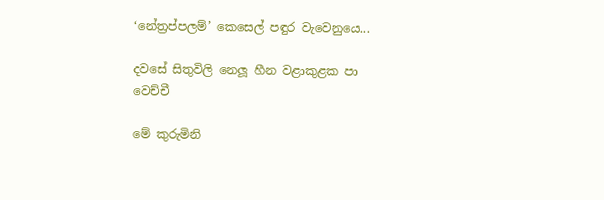‘නේත්‍රප්පලම්’ කෙසෙල් පඳුර වැවෙනුයෙ...

දවසේ සිතුවිලි නෙලූ හීන වළාකුළක පා වෙච්චී

මේ කුරුමිනි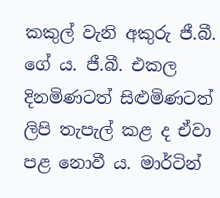කකුල් වැනි අකුරු ජී.බී. ගේ ය. ජී.බී. එකල දිනමිණටත් සිළුමිණටත් ලිපි තැපැල් කළ ද ඒවා පළ නොවී ය. මාර්ටින්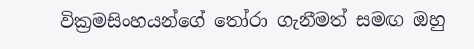වික්‍රමසිංහයන්ගේ තෝරා ගැනීමත් සමඟ ඔහු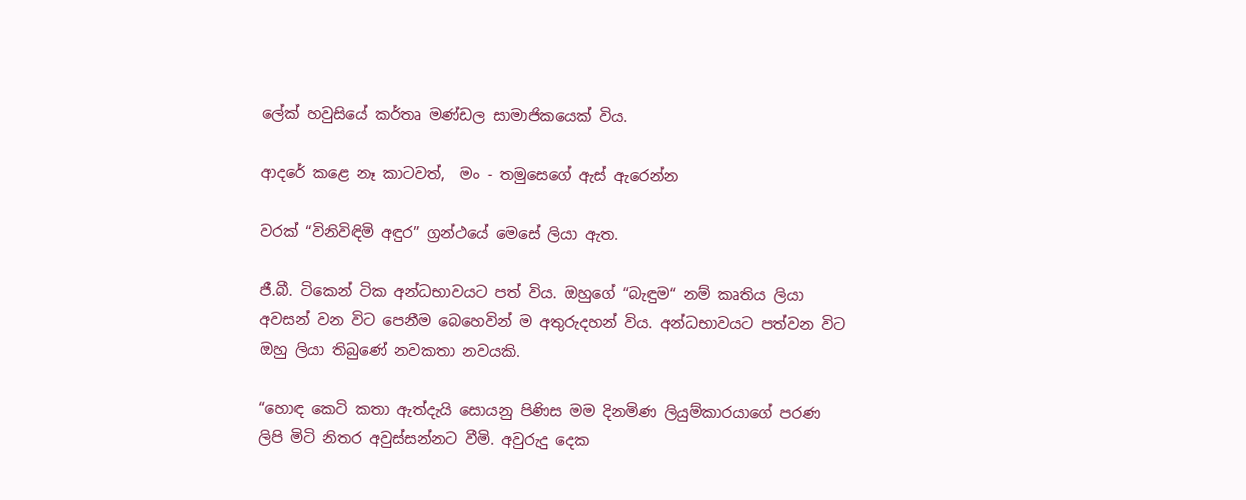ලේක් හවුසියේ කර්තෘ මණ්ඩල සාමාජිකයෙක් විය.

ආදරේ කළෙ නෑ කාටවත්,  මං - තමුසෙගේ ඇස් ඇරෙන්න

වරක් “විනිවිඳිමි අඳුර” ග්‍රන්ථයේ මෙසේ ලියා ඇත.

ජී.බී. ටිකෙන් ටික අන්ධභාවයට පත් විය. ඔහුගේ “බැඳුම“ නම් කෘතිය ලියා අවසන් වන විට පෙනීම බෙහෙවින් ම අතුරුදහන් විය. අන්ධභාවයට පත්වන විට ඔහු ලියා තිබුණේ නවකතා නවයකි.

“හොඳ කෙටි කතා ඇත්දැයි සොයනු පිණිස මම දිනමිණ ලියුම්කාරයාගේ පරණ ලිපි මිටි නිතර අවුස්සන්නට වීමි. අවුරුදු දෙක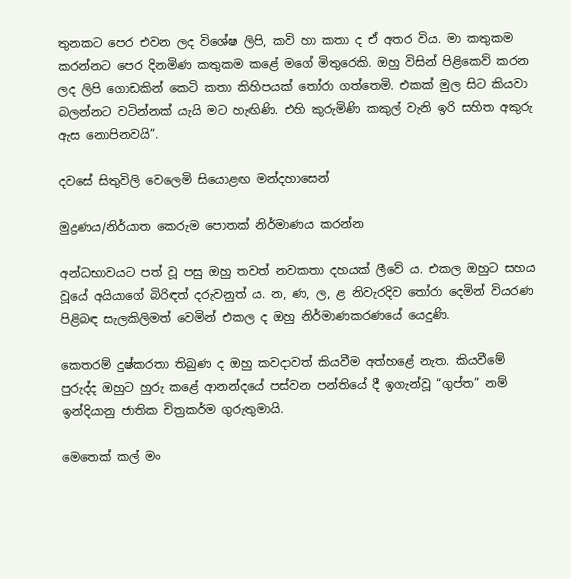තුනකට පෙර එවන ලද විශේෂ ලිපි, කවි හා කතා ද ඒ අතර විය. මා කතුකම කරන්නට පෙර දිනමිණ කතුකම කළේ මගේ මිතුරෙකි. ඔහු විසින් පිළිකෙව් කරන ලද ලිපි ගොඩකින් කෙටි කතා කිහිපයක් තෝරා ගත්තෙමි. එකක් මුල සිට කියවා බලන්නට වටින්නක් යැයි මට හැඟිණි. එහි කුරුමිණි කකුල් වැනි ඉරි සහිත අකුරු ඇස නොපිනවයි”.

දවසේ සිතුවිලි වෙලෙමි සියොළඟ මන්දහාසෙන්

මුද්‍රණය/නිර්යාත කෙරුම පොතක් නිර්මාණය කරන්න

අන්ධභාවයට පත් වූ පසු ඔහු තවත් නවකතා දහයක් ලීවේ ය. එකල ඔහුට සහය වූයේ අයියාගේ බිරිඳත් දරුවනුත් ය. න, ණ, ල, ළ නිවැරදිව තෝරා දෙමින් වියරණ පිළිබඳ සැලකිලිමත් වෙමින් එකල ද ඔහු නිර්මාණකරණයේ යෙදුණි.

කෙතරම් දුෂ්කරතා තිබුණ ද ඔහු කවදාවත් කියවීම අත්හළේ නැත. කියවීමේ පුරුද්ද ඔහුට හුරු කළේ ආනන්දයේ පස්වන පන්තියේ දී ඉගැන්වූ “ගුප්ත” නම් ඉන්දියානු ජාතික චිත්‍රකර්ම ගුරුතුමායි.

මෙතෙක් කල් මං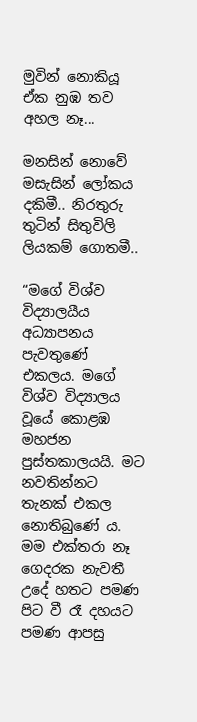මුවින් නොකියූ ඒක නුඹ තව අහල නෑ...

මනසින් නොවේ මසැසින් ලෝකය දකිමී.. නිරතුරු තුටින් සිතුවිලි ලියකම් ගොතමී..

“මගේ විශ්ව විද්‍යාලයීය අධ්‍යාපනය පැවතුණේ එකලය. මගේ විශ්ව විද්‍යාලය වූයේ කොළඹ මහජන පුස්තකාලයයි. මට නවතින්නට තැනක් එකල නොතිබුණේ ය. මම එක්තරා නෑ ගෙදරක නැවතී උදේ හතට පමණ පිට වී රෑ දහයට පමණ ආපසු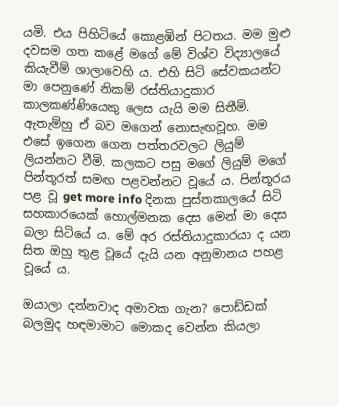යමි. එය පිහිටියේ කොළඹින් පිටතය. මම මුළු දවසම ගත කළේ මගේ මේ විශ්ව විද්‍යාලයේ කියැවීම් ශාලාවෙහි ය. එහි සිටි සේවකයන්ට මා පෙනුණේ නිකම් රස්තියාදුකාර කාලකණ්ණියෙකු ලෙස යැයි මම සිතීමි. ඇතැම්හු ඒ බව මගෙන් නොසැඟවූහ. මම එසේ ඉගෙන ගෙන පත්තරවලට ලියුම් ලියන්නට වීමි. කලකට පසු මගේ ලියුම් මගේ පින්තූරත් සමඟ පළවන්නට වූයේ ය. පින්තූරය පළ වූ get more info දිනක පුස්තකාලයේ සිටි සහකාරයෙක් හොල්මනක දෙස මෙන් මා දෙස බලා සිටියේ ය. මේ අර රස්තියාදුකාරයා ද යන සිත ඔහු තුළ වූයේ දැයි යන අනුමානය පහළ වූයේ ය.

ඔයාලා දන්නවාද අමාවක ගැන? පොඩ්ඩක් බලමුද හඳමාමාට මොකද වෙන්න කියලා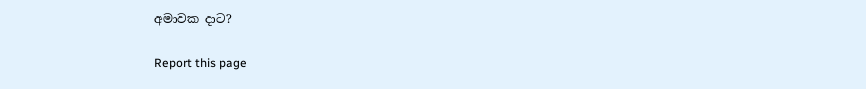අමාවක දාට?

Report this page